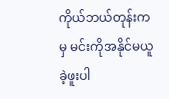ကိုယ်ဘယ်တုန်းကမှ မင်းကိုအနိုင်မယူခဲ့ဖူးပါ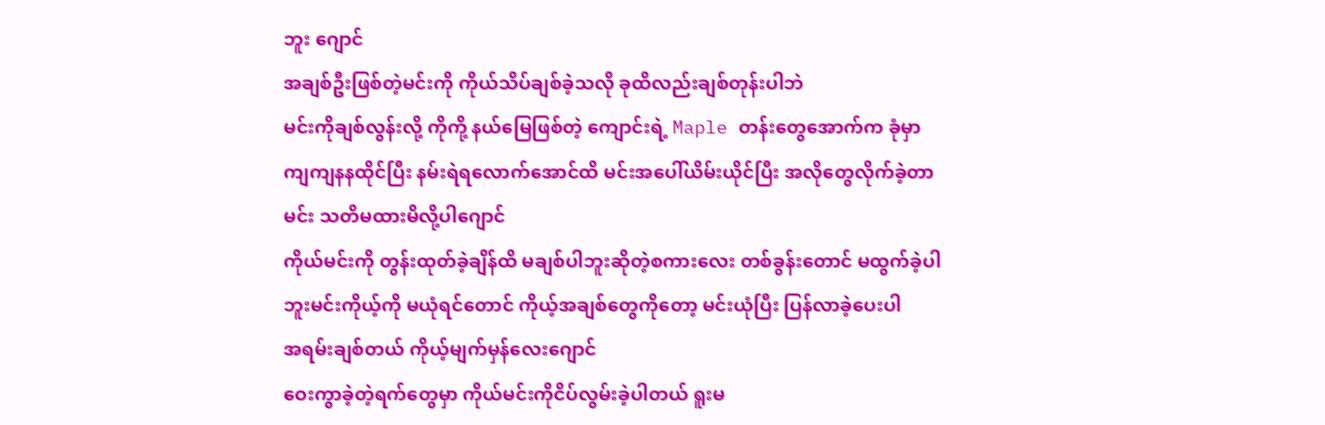ဘူး ဂျောင်
အချစ်ဦးဖြစ်တဲ့မင်းကို ကိုယ်သိပ်ချစ်ခဲ့သလို ခုထိလည်းချစ်တုန်းပါဘဲ
မင်းကိုချစ်လွန်းလို့ ကိုကို့ နယ်မြေဖြစ်တဲ့ ကျောင်းရဲ့ Maple တန်းတွေအောက်က ခုံမှာ ကျကျနနထိုင်ပြီး နမ်းရဲရလောက်အောင်ထိ မင်းအပေါ်ယိမ်းယိုင်ပြီး အလိုတွေလိုက်ခဲ့တာ
မင်း သတိမထားမိလို့ပါဂျောင်
ကိုယ်မင်းကို တွန်းထုတ်ခဲ့ချိန်ထိ မချစ်ပါဘူးဆိုတဲ့စကားလေး တစ်ခွန်းတောင် မထွက်ခဲ့ပါဘူးမင်းကိုယ့်ကို မယုံရင်တောင် ကိုယ့်အချစ်တွေကိုတော့ မင်းယုံပြီး ပြန်လာခဲ့ပေးပါ
အရမ်းချစ်တယ် ကိုယ့်မျက်မှန်လေးဂျောင်
ဝေးကွာခဲ့တဲ့ရက်တွေမှာ ကိုယ်မင်းကိုငိပ်လွမ်းခဲ့ပါတယ် ရူးမ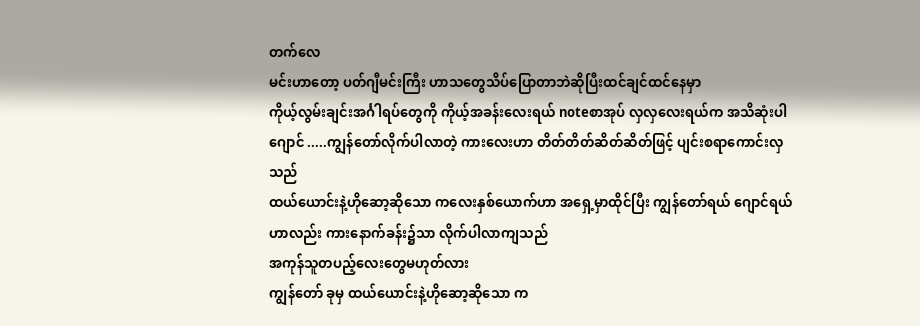တက်လေ
မင်းဟာတော့ ပတ်ဂျီမင်းကြီး ဟာသတွေသိပ်ပြောတာဘဲဆိုပြီးထင်ချင်ထင်နေမှာ
ကိုယ့်လွမ်းချင်းအင်္ဂါရပ်တွေကို ကိုယ့်အခန်းလေးရယ် noteစာအုပ် လှလှလေးရယ်က အသိဆုံးပါဂျောင် .....ကျွန်တော်လိုက်ပါလာတဲ့ ကားလေးဟာ တိတ်တိတ်ဆိတ်ဆိတ်ဖြင့် ပျင်းစရာကောင်းလှသည်
ထယ်ယောင်းနဲ့ဟိုဆော့ဆိုသော ကလေးနှစ်ယောက်ဟာ အရှေ့မှာထိုင်ပြီး ကျွန်တော်ရယ် ဂျောင်ရယ်ဟာလည်း ကားနောက်ခန်း၌သာ လိုက်ပါလာကျသည်
အကုန်သူတပည့်လေးတွေမဟုတ်လား
ကျွန်တော် ခုမှ ထယ်ယောင်းနဲ့ဟိုဆော့ဆိုသော က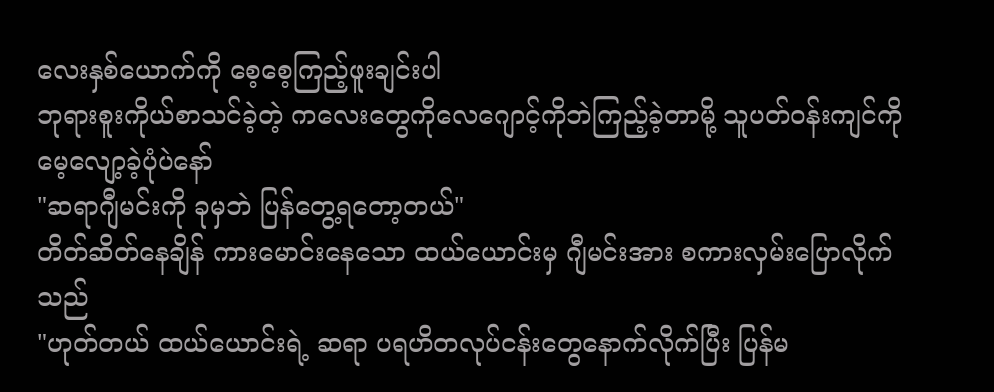လေးနှစ်ယောက်ကို စေ့စေ့ကြည့်ဖူးချင်းပါ
ဘုရားစူးကိုယ်စာသင်ခဲ့တဲ့ ကလေးတွေကိုလေဂျောင့်ကိုဘဲကြည့်ခဲ့တာမို့ သူပတ်ဝန်းကျင်ကို မေ့လျော့ခဲ့ပုံပဲနော်
"ဆရာဂျီမင်းကို ခုမှဘဲ ပြန်တွေ့ရတော့တယ်"
တိတ်ဆိတ်နေချိန် ကားမောင်းနေသော ထယ်ယောင်းမှ ဂျီမင်းအား စကားလှမ်းပြောလိုက်သည်
"ဟုတ်တယ် ထယ်ယောင်းရဲ့ ဆရာ ပရဟိတလုပ်ငန်းတွေနောက်လိုက်ပြီး ပြန်မ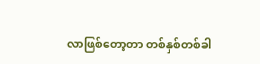လာဖြစ်တော့တာ တစ်နှစ်တစ်ခါ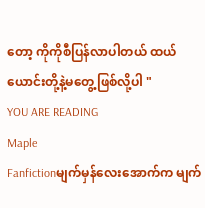တော့ ကိုကိုစီပြန်လာပါတယ် ထယ်ယောင်းတို့နဲ့မတွေ့ဖြစ်လို့ပါ "
YOU ARE READING
Maple
Fanfictionမျက်မှန်လေးအောက်က မျက်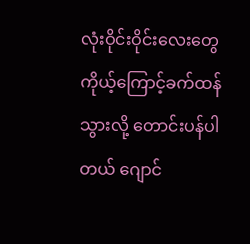လုံးဝိုင်းဝိုင်းလေးတွေ ကိုယ့်ကြောင့်ခက်ထန်သွားလို့ တောင်းပန်ပါတယ် ဂျောင်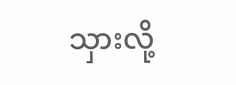သှားလို့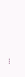...